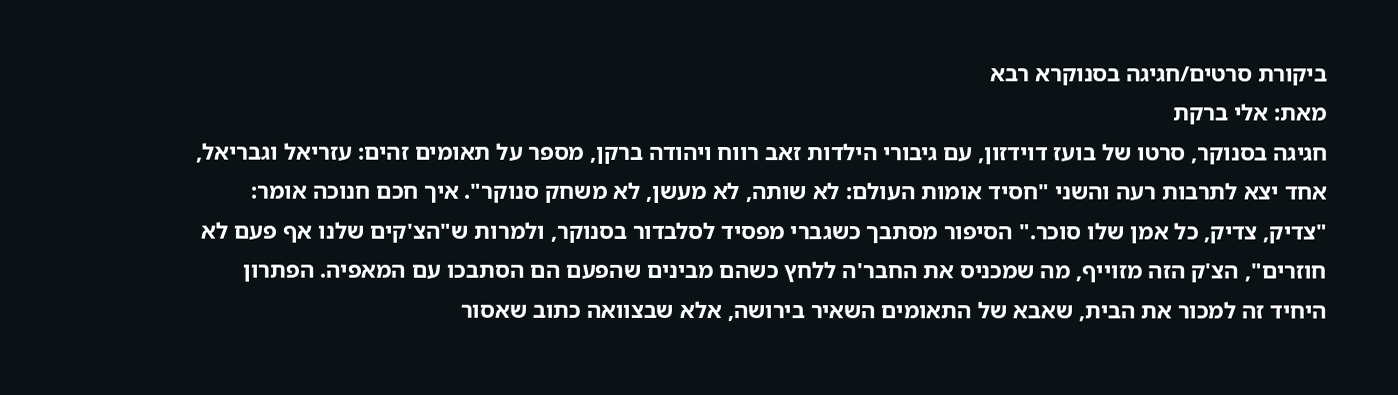ביקורת סרטים/חגיגה בסנוקרא רבא
מאת: אלי ברקת
חגיגה בסנוקר, סרטו של בועז דוידזון, עם גיבורי הילדות זאב רווח ויהודה ברקן, מספר על תאומים זהים: עזריאל וגבריאל, אחד יצא לתרבות רעה והשני "חסיד אומות העולם: לא שותה, לא מעשן, לא משחק סנוקר". איך חכם חנוכה אומר: "צדיק, צדיק, כל אמן שלו סוכר." הסיפור מסתבך כשגברי מפסיד לסלבדור בסנוקר, ולמרות ש"הצ'קים שלנו אף פעם לא חוזרים", הצ'ק הזה מזוייף, מה שמכניס את החבר'ה ללחץ כשהם מבינים שהפעם הם הסתבכו עם המאפיה. הפתרון היחיד זה למכור את הבית, שאבא של התאומים השאיר בירושה, אלא שבצוואה כתוב שאסור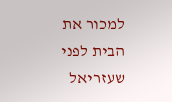למכור את הבית לפני שעזריאל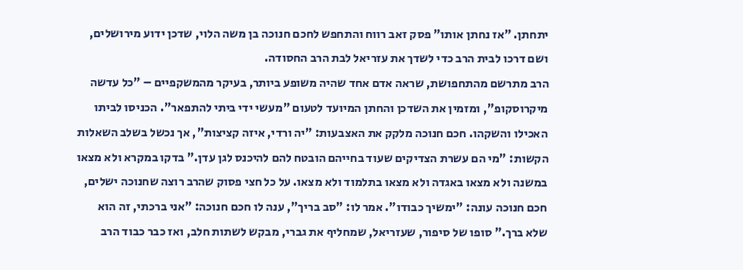יתחתן. "אז נחתן אותו" פסק זאב רווח והתחפש לחכם חנוכה בן משה הלוי, שדכן ידוע מירושלים, ושם דרכו לבית הרב כדי לשדך את עזריאל לבת הרב החסודה.
הרב מתרשם מהתחפושת, שראה אדם אחד שהיה משופע ביותר, בעיקר מהמשקפיים – "כל עדשה מיקרוסקופ", ומזמין את השדכן והחתן המיועד לטעום "מעשי ידי ביתי להתפאר". הכניסו לביתו האכילו והשקהו. חכם חנוכה מלקק את האצבעות: "יה ורדי, איזה קציצות", אך נכשל בשלב השאלות הקשות: "מי הם עשרת הצדיקים שעוד בחייהם הובטח להם להיכנס לגן עדן." בדקו במקרא ולא מצאו במשנה ולא מצאו באגדה ולא מצאו בתלמוד ולא מצאו. על כל חצי פסוק שהרב רוצה שחנוכה ישלים, חכם חנוכה עונה: "ימשיך כבודו". אמר לו: "סב בריך", ענה לו חכם חנוכה: "אני ברכתי, זה הוא שלא ברך." סופו של סיפור, שעזריאל, שמחליף את גברי, מבקש לשתות חלב, ואז כבר כבוד הרב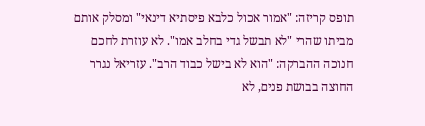תופס קריזה: "אמור אכול כלבא פיסתיא דינאי" ומסלק אותם מביתו שהרי "לא תבשל גדי בחלב אמו". לא עוזרת לחכם חנוכה ההברקה: "הוא לא בישל כבוד הרב". עזריאל נגרר החוצה בבושת פנים, לא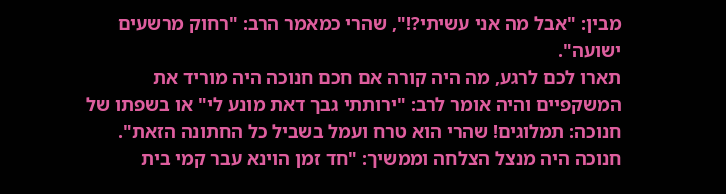מבין: "אבל מה אני עשיתי?!", שהרי כמאמר הרב: "רחוק מרשעים ישועה".
תארו לכם לרגע, מה היה קורה אם חכם חנוכה היה מוריד את המשקפיים והיה אומר לרב: "ירותתי גבך דאת מונע לי" או בשפתו של חנוכה: תמלוגים! שהרי הוא טרח ועמל בשביל כל החתונה הזאת". חנוכה היה מנצל הצלחה וממשיך: "חד זמן הוינא עבר קמי בית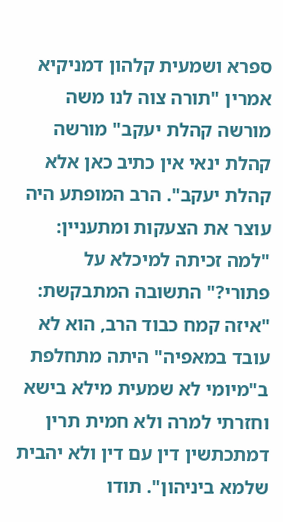ספרא ושמעית קלהון דמניקיא אמרין "תורה צוה לנו משה מורשה קהלת יעקב" מורשה קהלת ינאי אין כתיב כאן אלא קהלת יעקב". הרב המופתע היה עוצר את הצעקות ומתעניין: "למה זכיתה למיכלא על פתורי?" התשובה המתבקשת: "איזה קמח כבוד הרב, הוא לא עובד במאפיה" היתה מתחלפת ב"מיומי לא שמעית מילא בישא וחזרתי למרה ולא חמית תרין דמתכתשין דין עם דין ולא יהבית שלמא ביניהון". תודו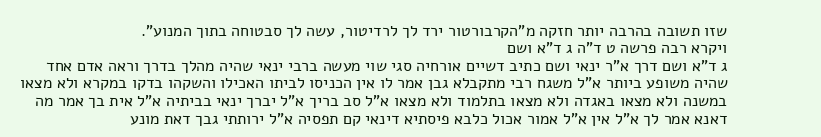שזו תשובה בהרבה יותר חזקה מ"הקרבורטור ירד לך לרדיטור, עשה לך סבטוחה בתוך המנוע".
ויקרא רבה פרשה ט ד"ה ג ד"א ושם
ג ד"א ושם דרך א"ר ינאי ושם כתיב דשיים אורחיה סגי שוי מעשה ברבי ינאי שהיה מהלך בדרך וראה אדם אחד שהיה משופע ביותר א"ל משגח רבי מתקבלא גבן אמר לו אין הכניסו לביתו האכילו והשקהו בדקו במקרא ולא מצאו במשנה ולא מצאו באגדה ולא מצאו בתלמוד ולא מצאו א"ל סב בריך א"ל יברך ינאי בביתיה א"ל אית בך אמר מה דאנא אמר לך א"ל אין א"ל אמור אכול כלבא פיסתיא דינאי קם תפסיה א"ל ירותתי גבך דאת מונע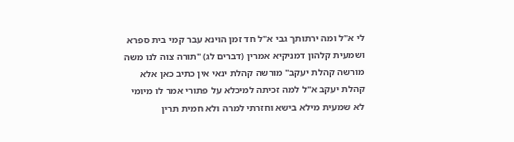לי א"ל ומה ירתותך גבי א"ל חד זמן הוינא עבר קמי בית ספרא ושמעית קלהון דמניקיא אמרין (דברים לג) "תורה צוה לנו משה מורשה קהלת יעקב" מורשה קהלת ינאי אין כתיב כאן אלא קהלת יעקב א"ל למה זכיתה למיכלא על פתורי אמר לו מיומי לא שמעית מילא בישא וחזרתי למרה ולא חמית תרין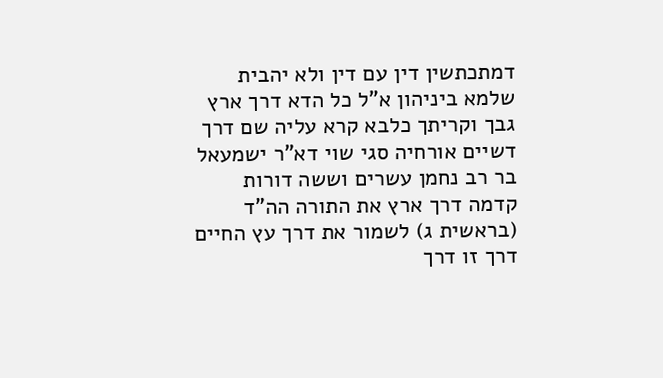דמתכתשין דין עם דין ולא יהבית שלמא ביניהון א"ל כל הדא דרך ארץ גבך וקריתך כלבא קרא עליה שם דרך דשיים אורחיה סגי שוי דא"ר ישמעאל בר רב נחמן עשרים וששה דורות קדמה דרך ארץ את התורה הה"ד (בראשית ג) לשמור את דרך עץ החיים דרך זו דרך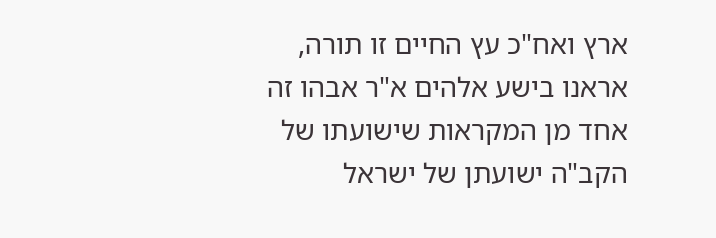ארץ ואח"כ עץ החיים זו תורה, אראנו בישע אלהים א"ר אבהו זה אחד מן המקראות שישועתו של הקב"ה ישועתן של ישראל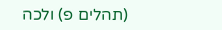(תהלים פ) ולכה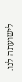לישועתה לנו.